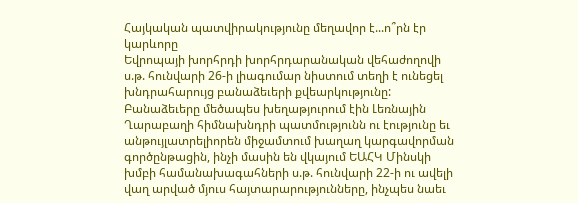Հայկական պատվիրակությունը մեղավոր է...ո՞րն էր կարևորը
Եվրոպայի խորհրդի խորհրդարանական վեհաժողովի ս.թ. հունվարի 26-ի լիագումար նիստում տեղի է ունեցել խնդրահարույց բանաձեւերի քվեարկությունը: Բանաձեւերը մեծապես խեղաթյուրում էին Լեռնային Ղարաբաղի հիմնախնդրի պատմությունն ու էությունը եւ անթույլատրելիորեն միջամտում խաղաղ կարգավորման գործընթացին, ինչի մասին են վկայում ԵԱՀԿ Մինսկի խմբի համանախագահների ս.թ. հունվարի 22-ի ու ավելի վաղ արված մյուս հայտարարությունները, ինչպես նաեւ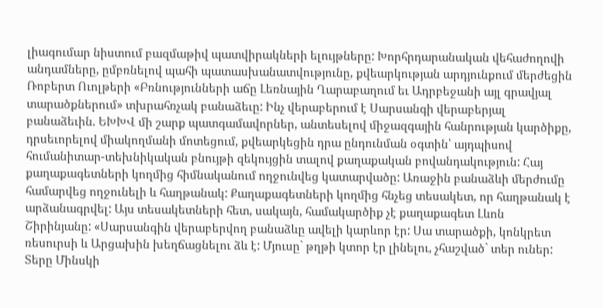լիագումար նիստում բազմաթիվ պատվիրակների ելույթները: Խորհրդարանական վեհաժողովի անդամները, ըմբռնելով պահի պատասխանատվությունը, քվեարկության արդյունքում մերժեցին Ռոբերտ Ուոլթերի «Բռնությունների աճը Լեռնային Ղարաբաղում եւ Ադրբեջանի այլ գրավյալ տարածքներում» տխրահռչակ բանաձեւը: Ինչ վերաբերում է Սարսանգի վերաբերյալ բանաձեւին. ԵԽԽՎ մի շարք պատգամավորներ, անտեսելով միջազգային հանրության կարծիքը, դրսեւորելով միակողմանի մոտեցում, քվեարկեցին դրա ընդունման օգտին՝ այդպիսով հումանիտար-տեխնիկական բնույթի զեկույցին տալով քաղաքական բովանդակություն: Հայ քաղաքագետների կողմից հիմնականում ողջունվեց կատարվածը: Առաջին բանաձևի մերժումը համարվեց ողջունելի և հաղթանակ: Քաղաքագետների կողմից հնչեց տեսակետ, որ հաղթանակ է արձանագրվել: Այս տեսակետների հետ, սակայն, համակարծիք չէ քաղաքագետ Լևոն Շիրինյանը: «Սարսանգին վերաբերվող բանաձևը ավելի կարևոր էր: Սա տարածքի, կոնկրետ ռեսուրսի և Արցախին խեղճացնելու ձև է: Մյուսը` թղթի կտոր էր լինելու, չհաշված` տեր ուներ: Տերը Մինսկի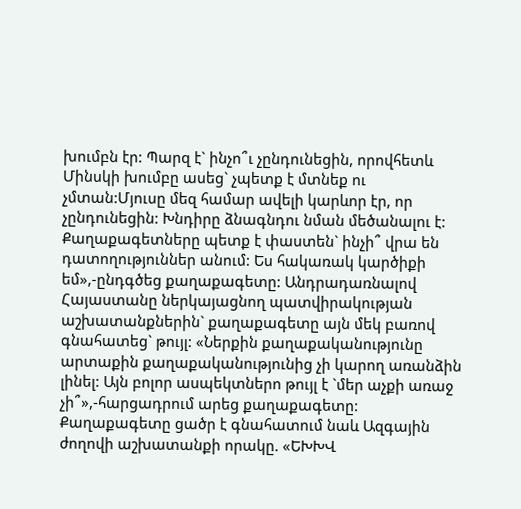խումբն էր: Պարզ է` ինչո՞ւ չընդունեցին, որովհետև Մինսկի խումբը ասեց` չպետք է մտնեք ու չմտան:Մյուսը մեզ համար ավելի կարևոր էր, որ չընդունեցին: Խնդիրը ձնագնդու նման մեծանալու է: Քաղաքագետները պետք է փաստեն` ինչի՞ վրա են դատողություններ անում: Ես հակառակ կարծիքի եմ»,-ընդգծեց քաղաքագետը: Անդրադառնալով Հայաստանը ներկայացնող պատվիրակության աշխատանքներին` քաղաքագետը այն մեկ բառով գնահատեց` թույլ: «Ներքին քաղաքականությունը արտաքին քաղաքականությունից չի կարող առանձին լինել: Այն բոլոր ասպեկտներո թույլ է `մեր աչքի առաջ չի՞»,-հարցադրում արեց քաղաքագետը: Քաղաքագետը ցածր է գնահատում նաև Ազգային ժողովի աշխատանքի որակը. «ԵԽԽՎ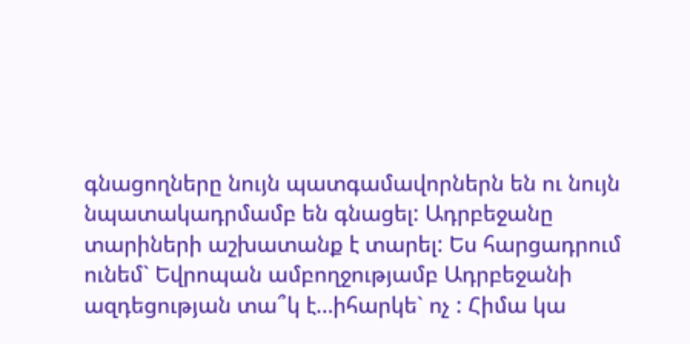գնացողները նույն պատգամավորներն են ու նույն նպատակադրմամբ են գնացել: Ադրբեջանը տարիների աշխատանք է տարել: Ես հարցադրում ունեմ` Եվրոպան ամբողջությամբ Ադրբեջանի ազդեցության տա՞կ է…իհարկե` ոչ : Հիմա կա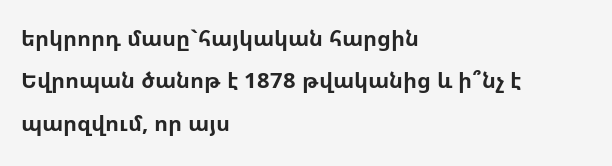երկրորդ մասը`հայկական հարցին Եվրոպան ծանոթ է 1878 թվականից և ի՞նչ է պարզվում, որ այս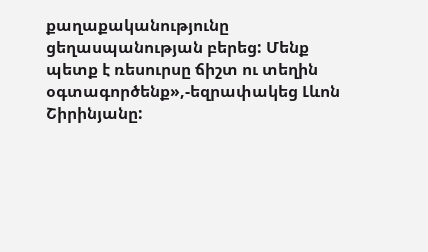քաղաքականությունը ցեղասպանության բերեց: Մենք պետք է ռեսուրսը ճիշտ ու տեղին օգտագործենք»,-եզրափակեց Լևոն Շիրինյանը: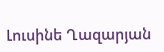Լուսինե Ղազարյան